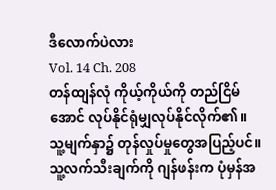ဒီလောက်ပဲလား
Vol. 14 Ch. 208
တန်ထျန်လုံ ကိုယ့်ကိုယ်ကို တည်ငြိမ်အောင် လုပ်နိုင်ရုံမျှလုပ်နိုင်လိုက်၏။
သူ့မျက်နှာ၌ တုန်လှုပ်မှုတွေအပြည့်ပင်။
သူ့လက်သီးချက်ကို ဂျန်ဖန်းက ပုံမှန်အ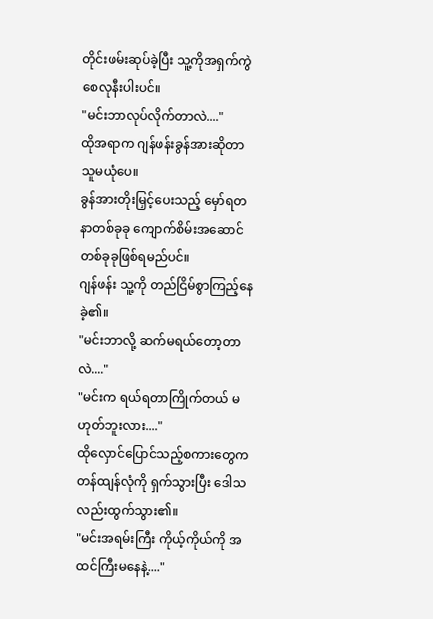တိုင်းဖမ်းဆုပ်ခဲ့ပြီး သူ့ကိုအရှက်ကွဲစေလုနီးပါးပင်။
"မင်းဘာလုပ်လိုက်တာလဲ...."
ထိုအရာက ဂျန်ဖန်းခွန်အားဆိုတာ သူမယုံပေ။
ခွန်အားတိုးမြှင့်ပေးသည့် မှော်ရတနာတစ်ခုခု ကျောက်စိမ်းအဆောင်တစ်ခုခုဖြစ်ရမည်ပင်။
ဂျန်ဖန်း သူ့ကို တည်ငြိမ်စွာကြည့်နေခဲ့၏။
"မင်းဘာလို့ ဆက်မရယ်တော့တာလဲ...."
"မင်းက ရယ်ရတာကြိုက်တယ် မဟုတ်ဘူးလား...."
ထိုလှောင်ပြောင်သည့်စကားတွေက တန်ထျန်လုံကို ရှက်သွားပြီး ဒေါသလည်းထွက်သွား၏။
"မင်းအရမ်းကြီး ကိုယ့်ကိုယ်ကို အထင်ကြီးမနေနဲ့...."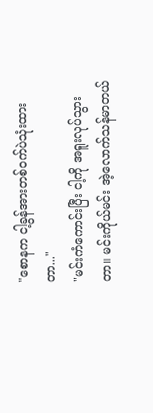"စောနက ငါ့ခွန်အားတစ်ဝက်ပဲသုံးထားတာ..."
"မင်းကံကောင်းပြီး ငါ့ကို အရူးလုပ်သွားတာ။ မင်းကိုယ်မင်း အဲ့လောက်သန်မာတယ်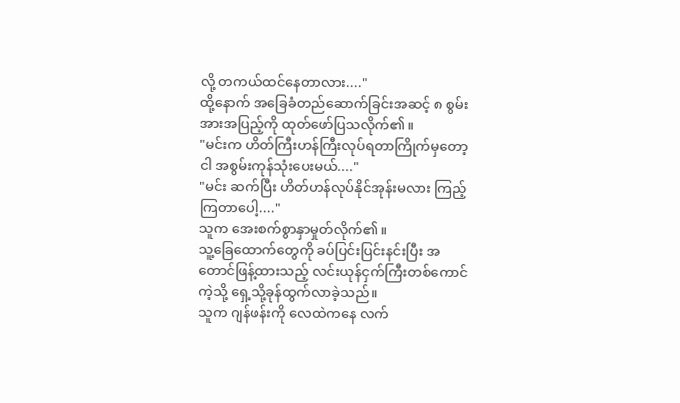လို့ တကယ်ထင်နေတာလား...."
ထို့နောက် အခြေခံတည်ဆောက်ခြင်းအဆင့် ၈ စွမ်းအားအပြည့်ကို ထုတ်ဖော်ပြသလိုက်၏။
"မင်းက ဟိတ်ကြီးဟန်ကြီးလုပ်ရတာကြိုက်မှတော့ ငါ အစွမ်းကုန်သုံးပေးမယ်...."
"မင်း ဆက်ပြီး ဟိတ်ဟန်လုပ်နိုင်အုန်းမလား ကြည့်ကြတာပေါ့...."
သူက အေးစက်စွာနှာမှုတ်လိုက်၏။
သူ့ခြေထောက်တွေကို ခပ်ပြင်းပြင်းနင်းပြီး အတောင်ဖြန့်ထားသည့် လင်းယုန်ငှက်ကြီးတစ်ကောင်ကဲ့သို့ ရှေ့သို့ခုန်ထွက်လာခဲ့သည်။
သူက ဂျန်ဖန်းကို လေထဲကနေ လက်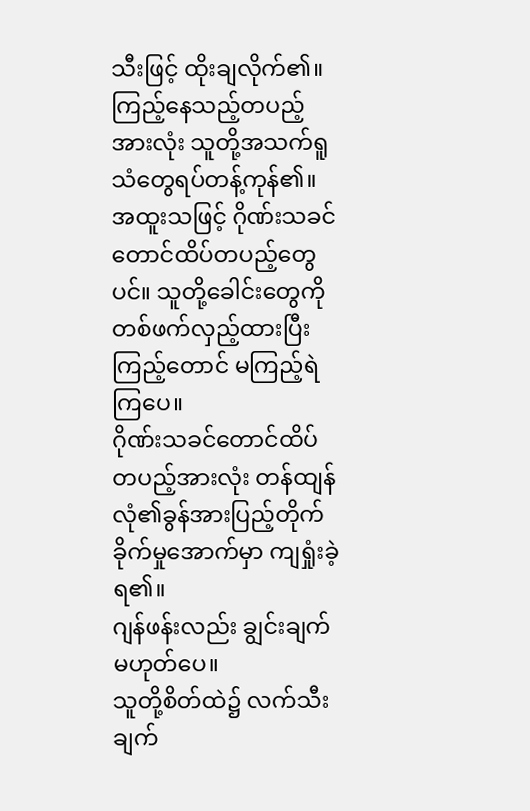သီးဖြင့် ထိုးချလိုက်၏။
ကြည့်နေသည့်တပည့်အားလုံး သူတို့အသက်ရူသံတွေရပ်တန့်ကုန်၏။
အထူးသဖြင့် ဂိုဏ်းသခင်တောင်ထိပ်တပည့်တွေပင်။ သူတို့ခေါင်းတွေကို တစ်ဖက်လှည့်ထားပြီး ကြည့်တောင် မကြည့်ရဲကြပေ။
ဂိုဏ်းသခင်တောင်ထိပ်တပည့်အားလုံး တန်ထျန်လုံ၏ခွန်အားပြည့်တိုက်ခိုက်မှုအောက်မှာ ကျရှုံးခဲ့ရ၏။
ဂျန်ဖန်းလည်း ချွင်းချက်မဟုတ်ပေ။
သူတို့စိတ်ထဲ၌ လက်သီးချက်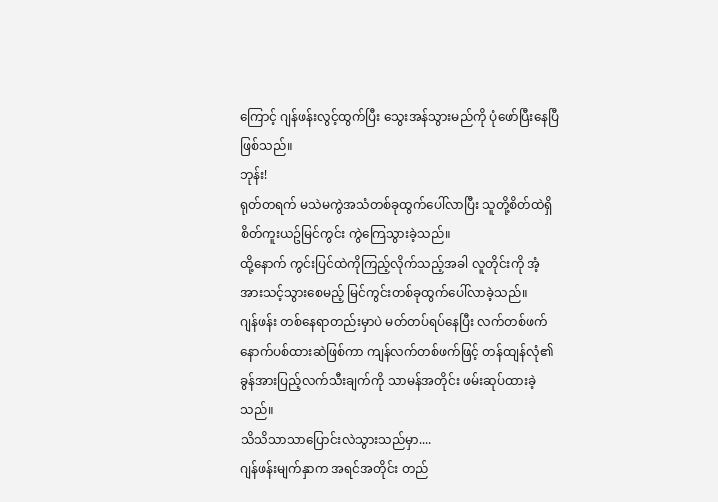ကြောင့် ဂျန်ဖန်းလွင့်ထွက်ပြီး သွေးအန်သွားမည်ကို ပုံဖော်ပြီးနေပြီဖြစ်သည်။
ဘုန်း!
ရုတ်တရက် မသဲမကွဲအသံတစ်ခုထွက်ပေါ်လာပြီး သူတို့စိတ်ထဲရှိ စိတ်ကူးယဥ်မြင်ကွင်း ကွဲကြေသွားခဲ့သည်။
ထို့နောက် ကွင်းပြင်ထဲကိုကြည့်လိုက်သည့်အခါ လူတိုင်းကို အံ့အားသင့်သွားစေမည့် မြင်ကွင်းတစ်ခုထွက်ပေါ်လာခဲ့သည်။
ဂျန်ဖန်း တစ်နေရာတည်းမှာပဲ မတ်တပ်ရပ်နေပြီး လက်တစ်ဖက်နောက်ပစ်ထားဆဲဖြစ်ကာ ကျန်လက်တစ်ဖက်ဖြင့် တန်ထျန်လုံ၏ခွန်အားပြည့်လက်သီးချက်ကို သာမန်အတိုင်း ဖမ်းဆုပ်ထားခဲ့သည်။
သိသိသာသာပြောင်းလဲသွားသည်မှာ....
ဂျန်ဖန်းမျက်နှာက အရင်အတိုင်း တည်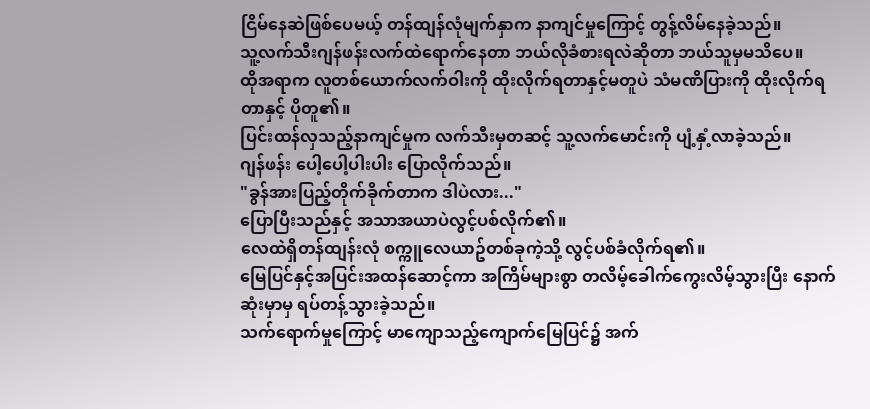ငြိမ်နေဆဲဖြစ်ပေမယ့် တန်ထျန်လုံမျက်နှာက နာကျင်မှုကြောင့် တွန့်လိမ်နေခဲ့သည်။
သူ့လက်သီးဂျန်ဖန်းလက်ထဲရောက်နေတာ ဘယ်လိုခံစားရလဲဆိုတာ ဘယ်သူမှမသိပေ။
ထိုအရာက လူတစ်ယောက်လက်ဝါးကို ထိုးလိုက်ရတာနှင့်မတူပဲ သံမဏိပြားကို ထိုးလိုက်ရတာနှင့် ပိုတူ၏။
ပြင်းထန်လှသည့်နာကျင်မှုက လက်သီးမှတဆင့် သူ့လက်မောင်းကို ပျံ့နှံ့လာခဲ့သည်။
ဂျန်ဖန်း ပေါ့ပေါ့ပါးပါး ပြောလိုက်သည်။
"ခွန်အားပြည့်တိုက်ခိုက်တာက ဒါပဲလား..."
ပြောပြီးသည်နှင့် အသာအယာပဲလွင့်ပစ်လိုက်၏။
လေထဲရှိတန်ထျန်းလုံ စက္ကူလေယာဥ်တစ်ခုကဲ့သို့ လွင့်ပစ်ခံလိုက်ရ၏။
မြေပြင်နှင့်အပြင်းအထန်ဆောင့်ကာ အကြိမ်များစွာ တလိမ့်ခေါက်ကွေးလိမ့်သွားပြီး နောက်ဆုံးမှာမှ ရပ်တန့်သွားခဲ့သည်။
သက်ရောက်မှုကြောင့် မာကျောသည့်ကျောက်မြေပြင်၌ အက်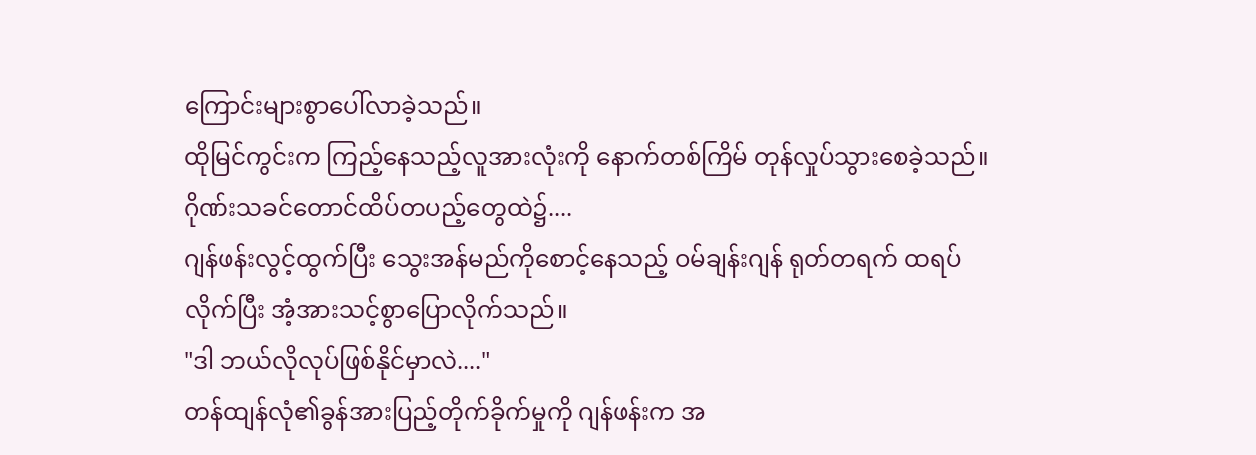ကြောင်းများစွာပေါ်လာခဲ့သည်။
ထိုမြင်ကွင်းက ကြည့်နေသည့်လူအားလုံးကို နောက်တစ်ကြိမ် တုန်လှုပ်သွားစေခဲ့သည်။
ဂိုဏ်းသခင်တောင်ထိပ်တပည့်တွေထဲ၌....
ဂျန်ဖန်းလွင့်ထွက်ပြီး သွေးအန်မည်ကိုစောင့်နေသည့် ဝမ်ချန်းဂျန် ရုတ်တရက် ထရပ်လိုက်ပြီး အံ့အားသင့်စွာပြောလိုက်သည်။
"ဒါ ဘယ်လိုလုပ်ဖြစ်နိုင်မှာလဲ...."
တန်ထျန်လုံ၏ခွန်အားပြည့်တိုက်ခိုက်မှုကို ဂျန်ဖန်းက အ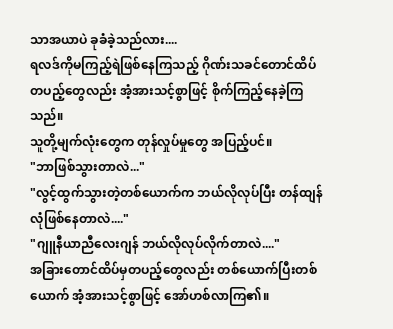သာအယာပဲ ခုခံခဲ့သည်လား....
ရလဒ်ကိုမကြည့်ရဲဖြစ်နေကြသည့် ဂိုဏ်းသခင်တောင်ထိပ်တပည့်တွေလည်း အံ့အားသင့်စွာဖြင့် စိုက်ကြည့်နေခဲ့ကြသည်။
သူတို့မျက်လုံးတွေက တုန်လှုပ်မှုတွေ အပြည့်ပင်။
"ဘာဖြစ်သွားတာလဲ..."
"လွင့်ထွက်သွားတဲ့တစ်ယောက်က ဘယ်လိုလုပ်ပြီး တန်ထျန်လုံဖြစ်နေတာလဲ...."
"ဂျူနီယာညီလေးဂျန် ဘယ်လိုလုပ်လိုက်တာလဲ...."
အခြားတောင်ထိပ်မှတပည့်တွေလည်း တစ်ယောက်ပြီးတစ်ယောက် အံ့အားသင့်စွာဖြင့် အော်ဟစ်လာကြ၏။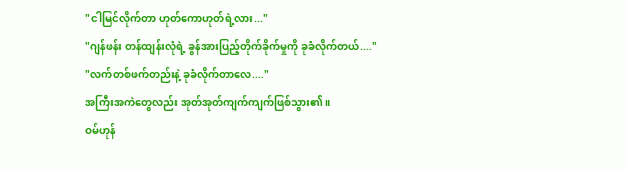"ငါမြင်လိုက်တာ ဟုတ်ကောဟုတ်ရဲ့လား..."
"ဂျန်ဖန်း တန်ထျန်းလုံရဲ့ ခွန်အားပြည့်တိုက်ခိုက်မှုကို ခုခံလိုက်တယ်...."
"လက်တစ်ဖက်တည်းနဲ့ ခုခံလိုက်တာလေ...."
အကြီးအကဲတွေလည်း အုတ်အုတ်ကျက်ကျက်ဖြစ်သွား၏။
ဝမ်ဟုန်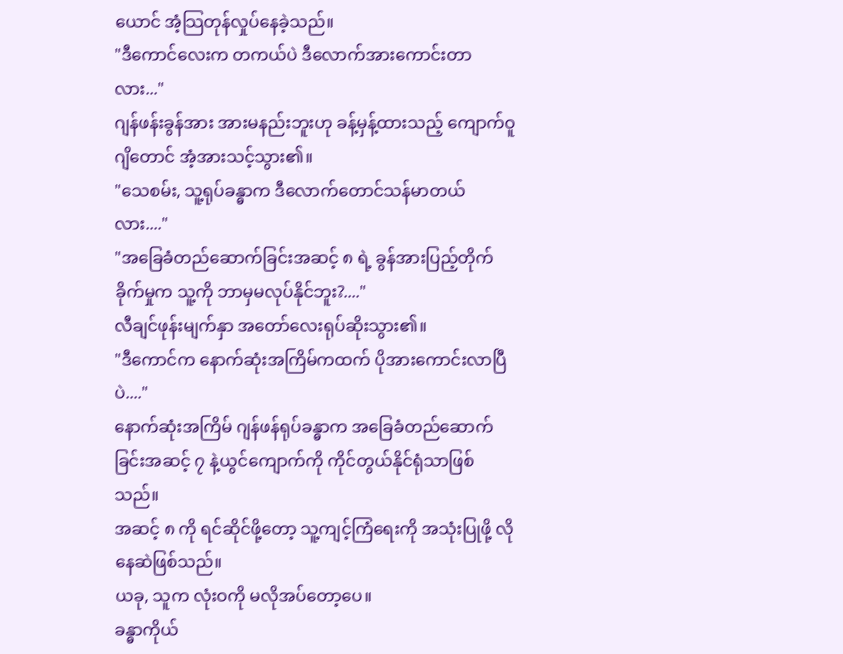ယောင် အံ့သြတုန်လှုပ်နေခဲ့သည်။
"ဒီကောင်လေးက တကယ်ပဲ ဒီလောက်အားကောင်းတာလား..."
ဂျန်ဖန်းခွန်အား အားမနည်းဘူးဟု ခန့်မှန့်ထားသည့် ကျောက်ဝူဂျိတောင် အံ့အားသင့်သွား၏။
"သေစမ်း, သူ့ရုပ်ခန္ဓာက ဒီလောက်တောင်သန်မာတယ်လား...."
"အခြေခံတည်ဆောက်ခြင်းအဆင့် ၈ ရဲ့ ခွန်အားပြည့်တိုက်ခိုက်မှုက သူ့ကို ဘာမှမလုပ်နိုင်ဘူး?...."
လီချင်ဖုန်းမျက်နှာ အတော်လေးရုပ်ဆိုးသွား၏။
"ဒီကောင်က နောက်ဆုံးအကြိမ်ကထက် ပိုအားကောင်းလာပြီပဲ...."
နောက်ဆုံးအကြိမ် ဂျန်ဖန်ရုပ်ခန္ဓာက အခြေခံတည်ဆောက်ခြင်းအဆင့် ၇ နဲ့ယွင်ကျောက်ကို ကိုင်တွယ်နိုင်ရုံသာဖြစ်သည်။
အဆင့် ၈ ကို ရင်ဆိုင်ဖို့တော့ သူ့ကျင့်ကြံရေးကို အသုံးပြုဖို့ လိုနေဆဲဖြစ်သည်။
ယခု, သူက လုံးဝကို မလိုအပ်တော့ပေ။
ခန္ဓာကိုယ်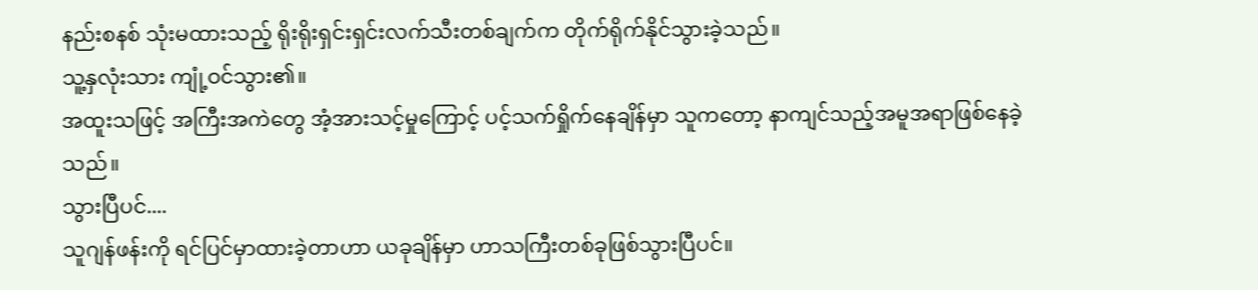နည်းစနစ် သုံးမထားသည့် ရိုးရိုးရှင်းရှင်းလက်သီးတစ်ချက်က တိုက်ရိုက်နိုင်သွားခဲ့သည်။
သူ့နှလုံးသား ကျုံ့ဝင်သွား၏။
အထူးသဖြင့် အကြီးအကဲတွေ အံ့အားသင့်မှုကြောင့် ပင့်သက်ရှိုက်နေချိန်မှာ သူကတော့ နာကျင်သည့်အမူအရာဖြစ်နေခဲ့သည်။
သွားပြီပင်....
သူဂျန်ဖန်းကို ရင်ပြင်မှာထားခဲ့တာဟာ ယခုချိန်မှာ ဟာသကြီးတစ်ခုဖြစ်သွားပြီပင်။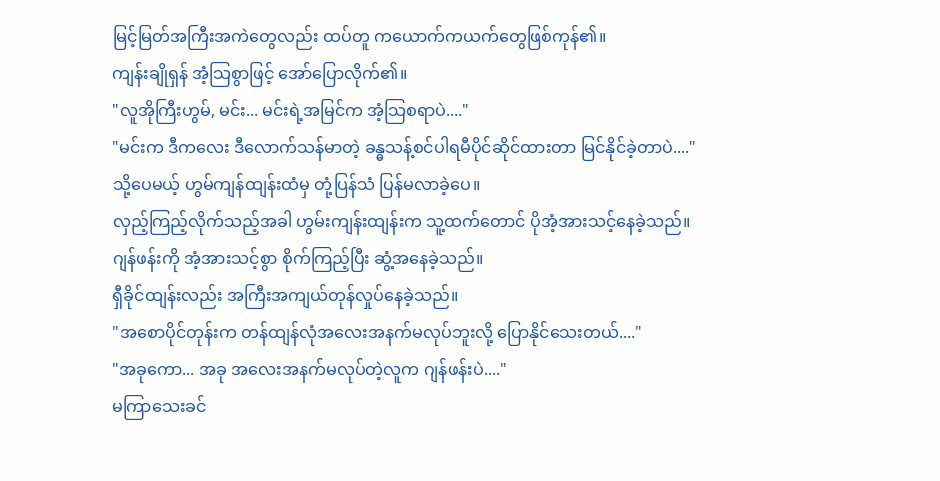မြင့်မြတ်အကြီးအကဲတွေလည်း ထပ်တူ ကယောက်ကယက်တွေဖြစ်ကုန်၏။
ကျန်းချိုရှန် အံ့သြစွာဖြင့် အော်ပြောလိုက်၏။
"လူအိုကြီးဟွမ်, မင်း... မင်းရဲ့အမြင်က အံ့သြစရာပဲ...."
"မင်းက ဒီကလေး ဒီလောက်သန်မာတဲ့ ခန္ဓသန့်စင်ပါရမီပိုင်ဆိုင်ထားတာ မြင်နိုင်ခဲ့တာပဲ...."
သို့ပေမယ့် ဟွမ်ကျန်ထျန်းထံမှ တုံ့ပြန်သံ ပြန်မလာခဲ့ပေ။
လှည့်ကြည့်လိုက်သည့်အခါ ဟွမ်းကျန်းထျန်းက သူ့ထက်တောင် ပိုအံ့အားသင့်နေခဲ့သည်။
ဂျန်ဖန်းကို အံ့အားသင့်စွာ စိုက်ကြည့်ပြီး ဆွံ့အနေခဲ့သည်။
ရှီခိုင်ထျန်းလည်း အကြီးအကျယ်တုန်လှုပ်နေခဲ့သည်။
"အစောပိုင်တုန်းက တန်ထျန်လုံအလေးအနက်မလုပ်ဘူးလို့ ပြောနိုင်သေးတယ်...."
"အခုကော... အခု အလေးအနက်မလုပ်တဲ့လူက ဂျန်ဖန်းပဲ...."
မကြာသေးခင်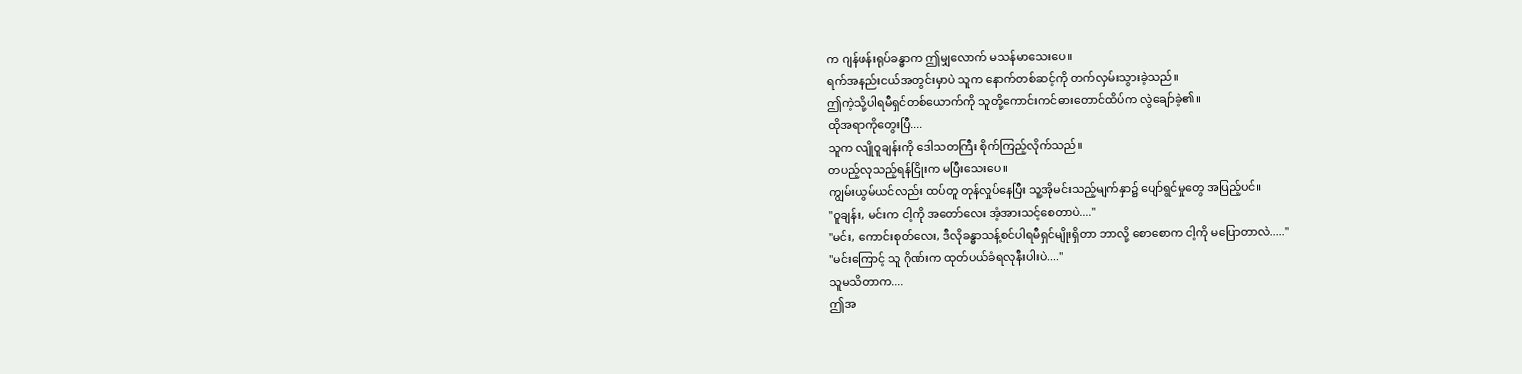က ဂျန်ဖန်းရုပ်ခန္ဓာက ဤမျှလောက် မသန်မာသေးပေ။
ရက်အနည်းငယ်အတွင်းမှာပဲ သူက နောက်တစ်ဆင့်ကို တက်လှမ်းသွားခဲ့သည်။
ဤကဲ့သို့ပါရမီရှင်တစ်ယောက်ကို သူတို့ကောင်းကင်ဓားတောင်ထိပ်က လွဲချော်ခဲ့၏။
ထိုအရာကိုတွေးပြီ....
သူက လျိုဝူချန်းကို ဒေါသတကြီး စိုက်ကြည့်လိုက်သည်။
တပည့်လုသည့်ရန်ငြိုးက မပြီးသေးပေ။
ကျွမ်းယွမ်ယင်လည်း ထပ်တူ တုန်လှုပ်နေပြီး သူ့အိုမင်းသည့်မျက်နှာ၌ ပျော်ရွင်မှုတွေ အပြည့်ပင်။
"ဝူချန်း, မင်းက ငါ့ကို အတော်လေး အံ့အားသင့်စေတာပဲ...."
"မင်း, ကောင်းစုတ်လေး, ဒီလိုခန္ဓာသန့်စင်ပါရမီရှင်မျိုးရှိတာ ဘာလို့ စောစောက ငါ့ကို မပြောတာလဲ....."
"မင်းကြောင့် သူ ဂိုဏ်းက ထုတ်ပယ်ခံရလုနီးပါးပဲ...."
သူမသိတာက....
ဤအ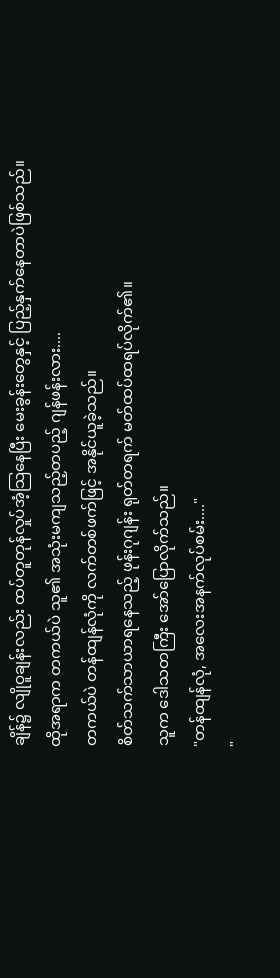ချိန်၌ လျိုဝူချန်းလည်း ထပ်တူတုန်လှုပ်အံ့သြနေပြီး မေးခွန်းတွေနှင့် ပြည့်နှက်နေတာပဲဖြစ်သည်။
ထိုအရာက တကယ်ပဲ သူ၏ အသုံးမကျသည့်တပည့် ဂျန်ဖန်းလား....
တကယ်ပဲ တန်ထျန်လုံကို လက်တစ်ဖက်ဖြင့် အနိုင်ယူခဲ့သည်။
စိတ်သက်သာယာရနေသည့် ဖုန်းဂုဂျန်း ရုတ်တရက် မတ်ထပ်ထရပ်လိုက်၏။
သူက ဒေါသတကြီး အော်ပြောလိုက်သည်။
"တန်ထျန်လုံ, အလေးအနက်လုပ်စမ်း...."
"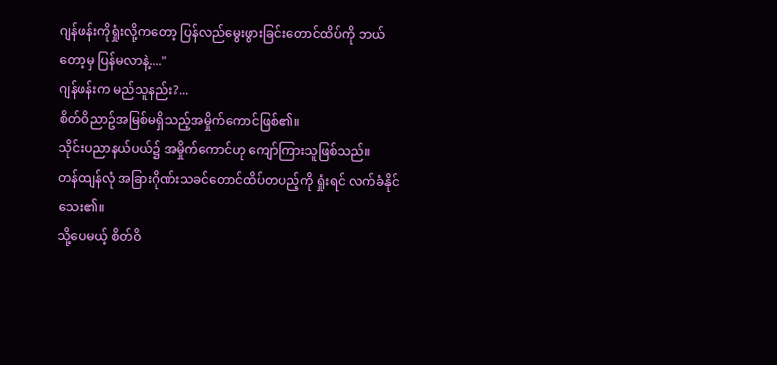ဂျန်ဖန်းကိုရှုံးလို့ကတော့ ပြန်လည်မွေးဖွားခြင်းတောင်ထိပ်ကို ဘယ်တော့မှ ပြန်မလာနဲ့...."
ဂျန်ဖန်းက မည်သူနည်း?...
စိတ်ဝိညာဥ်အမြစ်မရှိသည့်အမှိုက်ကောင်ဖြစ်၏။
သိုင်းပညာနယ်ပယ်၌ အမှိုက်ကောင်ဟု ကျော်ကြားသူဖြစ်သည်။
တန်ထျန်လုံ အခြားဂိုဏ်းသခင်တောင်ထိပ်တပည့်ကို ရှုံးရင် လက်ခံနိုင်သေး၏။
သို့ပေမယ့် စိတ်ဝိ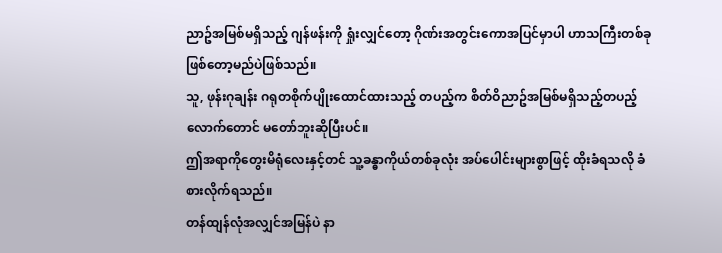ညာဥ်အမြစ်မရှိသည့် ဂျန်ဖန်းကို ရှုံးလျှင်တော့ ဂိုဏ်းအတွင်းကောအပြင်မှာပါ ဟာသကြီးတစ်ခုဖြစ်တော့မည်ပဲဖြစ်သည်။
သူ, ဖုန်းဂုချန်း ဂရုတစိုက်ပျိုးထောင်ထားသည့် တပည့်က စိတ်ဝိညာဥ်အမြစ်မရှိသည့်တပည့်လောက်တောင် မတော်ဘူးဆိုပြီးပင်။
ဤအရာကိုတွေးမိရုံလေးနှင့်တင် သူ့ခန္ဓာကိုယ်တစ်ခုလုံး အပ်ပေါင်းများစွာဖြင့် ထိုးခံရသလို ခံစားလိုက်ရသည်။
တန်ထျန်လုံအလျှင်အမြန်ပဲ နာ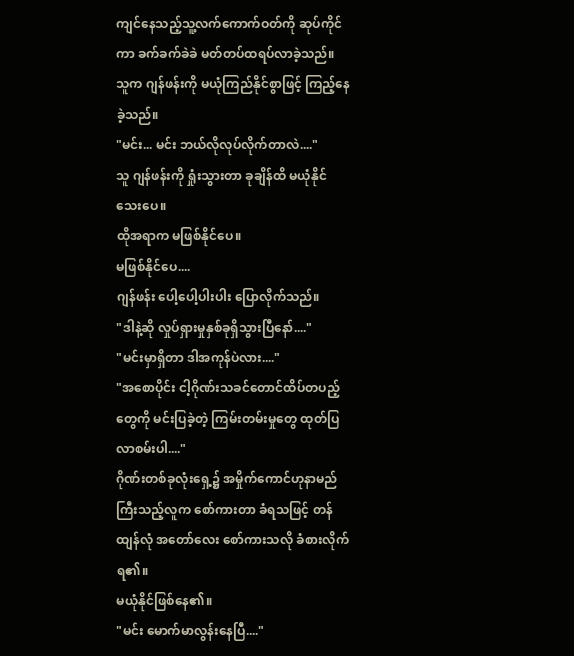ကျင်နေသည့်သူ့လက်ကောက်ဝတ်ကို ဆုပ်ကိုင်ကာ ခက်ခက်ခဲခဲ မတ်တပ်ထရပ်လာခဲ့သည်။
သူက ဂျန်ဖန်းကို မယုံကြည်နိုင်စွာဖြင့် ကြည့်နေခဲ့သည်။
"မင်း... မင်း ဘယ်လိုလုပ်လိုက်တာလဲ...."
သူ ဂျန်ဖန်းကို ရှုံးသွားတာ ခုချိန်ထိ မယုံနိုင်သေးပေ။
ထိုအရာက မဖြစ်နိုင်ပေ။
မဖြစ်နိုင်ပေ....
ဂျန်ဖန်း ပေါ့ပေါ့ပါးပါး ပြောလိုက်သည်။
"ဒါနဲ့ဆို လှုပ်ရှားမှုနှစ်ခုရှိသွားပြီနော်...."
"မင်းမှာရှိတာ ဒါအကုန်ပဲလား...."
"အစောပိုင်း ငါ့ဂိုဏ်းသခင်တောင်ထိပ်တပည့်တွေကို မင်းပြခဲ့တဲ့ ကြမ်းတမ်းမှုတွေ ထုတ်ပြလာစမ်းပါ...."
ဂိုဏ်းတစ်ခုလုံးရှေ့၌ အမှိုက်ကောင်ဟုနာမည်ကြီးသည့်လူက စော်ကားတာ ခံရသဖြင့် တန်ထျန်လုံ အတော်လေး စော်ကားသလို ခံစားလိုက်ရ၏။
မယုံနိုင်ဖြစ်နေ၏။
"မင်း မောက်မာလွန်းနေပြီ...."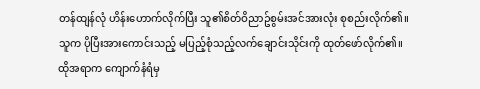တန်ထျန်လုံ ဟိန်းဟောက်လိုက်ပြီး သူ၏စိတ်ဝိညာဥ်စွမ်းအင်အားလုံး စုစည်းလိုက်၏။
သူက ပိုပြီးအားကောင်းသည့် မပြည့်စုံသည့်လက်ချောင်းသိုင်းကို ထုတ်ဖော်လိုက်၏။
ထိုအရာက ကျောက်နံရံမှ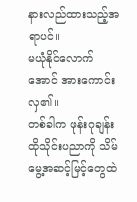နားလည်ထားသည့်အရာပင်။
မယုံနိုင်လောက်အောင် အားကောင်းလှ၏။
တစ်ခါက ဖုန်းဂုချန်း ထိုသိုင်းပညာကို သိမ်မွေ့အဆင့်မြင့်တွေထဲ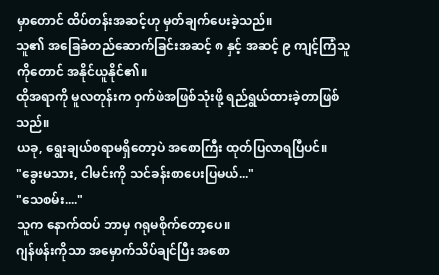မှာတောင် ထိပ်တန်းအဆင့်ဟု မှတ်ချက်ပေးခဲ့သည်။
သူ၏ အခြေခံတည်ဆောက်ခြင်းအဆင့် ၈ နှင့် အဆင့် ၉ ကျင့်ကြံသူကိုတောင် အနိုင်ယူနိုင်၏။
ထိုအရာကို မူလတုန်းက ဝှက်ဖဲအဖြစ်သုံးဖို့ ရည်ရွယ်ထားခဲ့တာဖြစ်သည်။
ယခု, ရွေးချယ်စရာမရှိတော့ပဲ အစောကြီး ထုတ်ပြလာရပြီပင်။
"ခွေးမသား, ငါမင်းကို သင်ခန်းစာပေးပြမယ်..."
"သေစမ်း...."
သူက နောက်ထပ် ဘာမှ ဂရုမစိုက်တော့ပေ။
ဂျန်ဖန်းကိုသာ အမှောက်သိပ်ချင်ပြီး အစော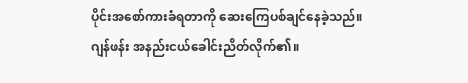ပိုင်းအစော်ကားခံရတာကို ဆေးကြေပစ်ချင်နေခဲ့သည်။
ဂျန်ဖန်း အနည်းငယ်ခေါင်းညိတ်လိုက်၏။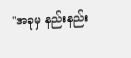"အခုမှ နည်းနည်း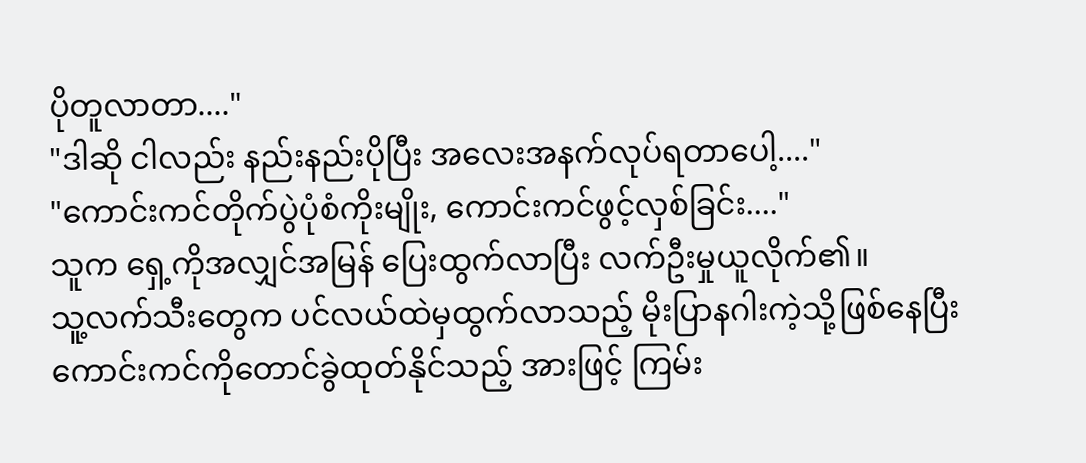ပိုတူလာတာ...."
"ဒါဆို ငါလည်း နည်းနည်းပိုပြီး အလေးအနက်လုပ်ရတာပေါ့...."
"ကောင်းကင်တိုက်ပွဲပုံစံကိုးမျိုး, ကောင်းကင်ဖွင့်လှစ်ခြင်း...."
သူက ရှေ့ကိုအလျှင်အမြန် ပြေးထွက်လာပြီး လက်ဦးမှုယူလိုက်၏။
သူ့လက်သီးတွေက ပင်လယ်ထဲမှထွက်လာသည့် မိုးပြာနဂါးကဲ့သို့ဖြစ်နေပြီး ကောင်းကင်ကိုတောင်ခွဲထုတ်နိုင်သည့် အားဖြင့် ကြမ်း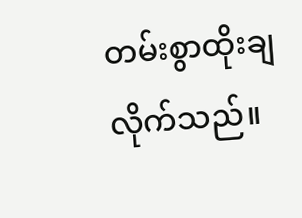တမ်းစွာထိုးချလိုက်သည်။